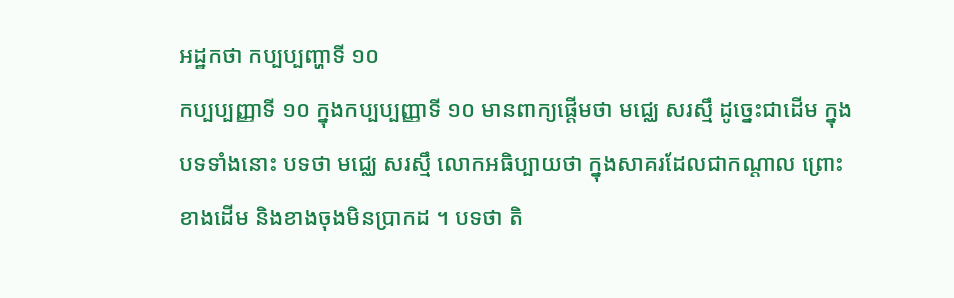អដ្ឋកថា កប្បប្បញ្ហាទី ១០
កប្បប្បញ្ញាទី ១០ ក្នុងកប្បប្បញ្ញាទី ១០ មានពាក្យផ្តើមថា មជ្ឈេ សរស្មឹ ដូច្នេះជាដើម ក្នុងបទទាំងនោះ បទថា មជ្ឈេ សរស្មឹ លោកអធិប្បាយថា ក្នុងសាគរដែលជាកណ្តាល ព្រោះខាងដើម និងខាងចុងមិនប្រាកដ ។ បទថា តិ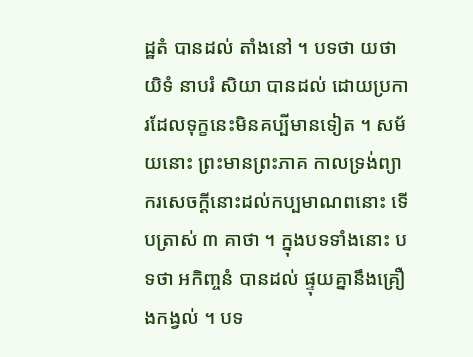ដ្ឋតំ បានដល់ តាំងនៅ ។ បទថា យថាយិទំ នាបរំ សិយា បានដល់ ដោយប្រការដែលទុក្ខនេះមិនគប្បីមានទៀត ។ សម័យនោះ ព្រះមានព្រះភាគ កាលទ្រង់ព្យាករសេចក្តីនោះដល់កប្បមាណពនោះ ទើបត្រាស់ ៣ គាថា ។ ក្នុងបទទាំងនោះ បទថា អកិញ្ចនំ បានដល់ ផ្ទុយគ្នានឹងគ្រឿងកង្វល់ ។ បទ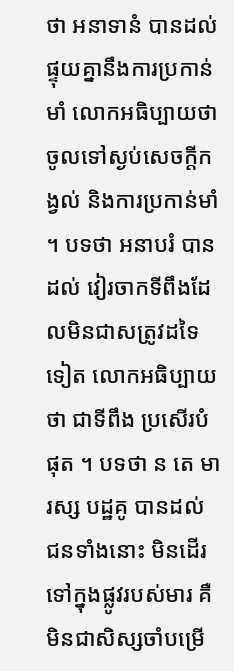ថា អនាទានំ បានដល់ ផ្ទុយគ្នានឹងការប្រកាន់មាំ លោកអធិប្បាយថា ចូលទៅស្ងប់សេចក្តីកង្វល់ និងការប្រកាន់មាំ ។ បទថា អនាបរំ បានដល់ វៀរចាកទីពឹងដែលមិនជាសត្រូវដទៃទៀត លោកអធិប្បាយថា ជាទីពឹង ប្រសើរបំផុត ។ បទថា ន តេ មារស្ស បដ្ឋគូ បានដល់ ជនទាំងនោះ មិនដើរទៅក្នុងផ្លូវរបស់មារ គឺមិនជាសិស្សចាំបម្រើ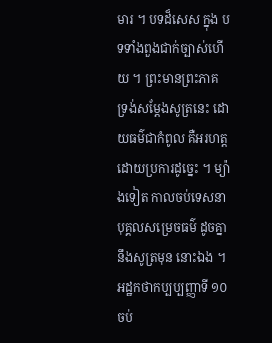មារ ។ បទដ៏សេស ក្នុង បទទាំងពួងជាក់ច្បាស់ហើយ ។ ព្រះមានព្រះភាគ ទ្រង់សម្តែងសូត្រនេះ ដោយធម៌ជាកំពូល គឺអរហត្ត ដោយប្រការដូច្នេះ ។ ម្យ៉ាងទៀត កាលចប់ទេសនា បុគ្គលសម្រេចធម៌ ដូចគ្នានឹងសូត្រមុន នោះឯង ។ អដ្ឋកថាកប្បប្បញ្ញាទី ១០ ចប់